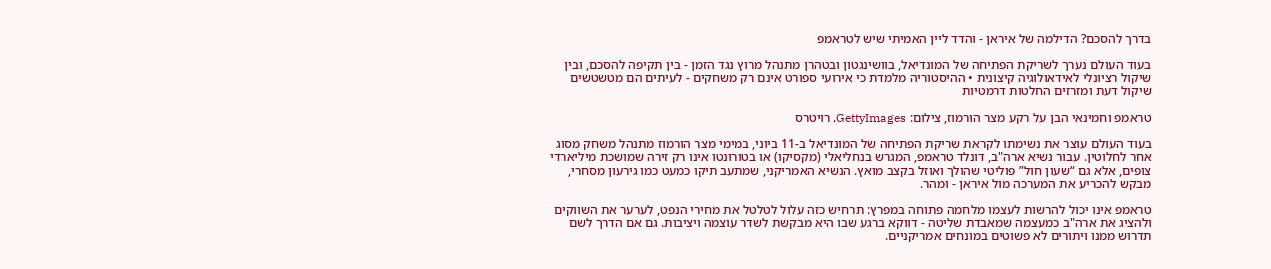בדרך להסכם? הדילמה של איראן - והדד ליין האמיתי שיש לטראמפ

בעוד העולם נערך לשריקת הפתיחה של המונדיאל, בוושינגטון ובטהרן מתנהל מרוץ נגד הזמן - בין תקיפה להסכם, ובין שיקול רציונלי לאידאולוגיה קיצונית • ההיסטוריה מלמדת כי אירועי ספורט אינם רק משחקים - לעיתים הם מטשטשים שיקול דעת ומזרזים החלטות דרמטיות

טראמפ וחמינאי הבן על רקע מצר הורמוז, צילום: GettyImages, רויטרס

בעוד העולם עוצר את נשימתו לקראת שריקת הפתיחה של המונדיאל ב-11 ביוני, במימי מצר הורמוז מתנהל משחק מסוג אחר לחלוטין. עבור נשיא ארה"ב, דונלד טראמפ, המגרש בנחליאלי (מקסיקו) או בטורונטו אינו רק זירה שמושכת מיליארדי צופים, אלא גם “שעון חול” פוליטי שהולך ואוזל בקצב מואץ. הנשיא האמריקני, שמתעב תיקו כמעט כמו גירעון מסחרי, מבקש להכריע את המערכה מול איראן - ומהר.

טראמפ אינו יכול להרשות לעצמו מלחמה פתוחה במפרץ: תרחיש כזה עלול לטלטל את מחירי הנפט, לערער את השווקים ולהציג את ארה"ב כמעצמה שמאבדת שליטה - דווקא ברגע שבו היא מבקשת לשדר עוצמה ויציבות. גם אם הדרך לשם תדרוש ממנו ויתורים לא פשוטים במונחים אמריקניים.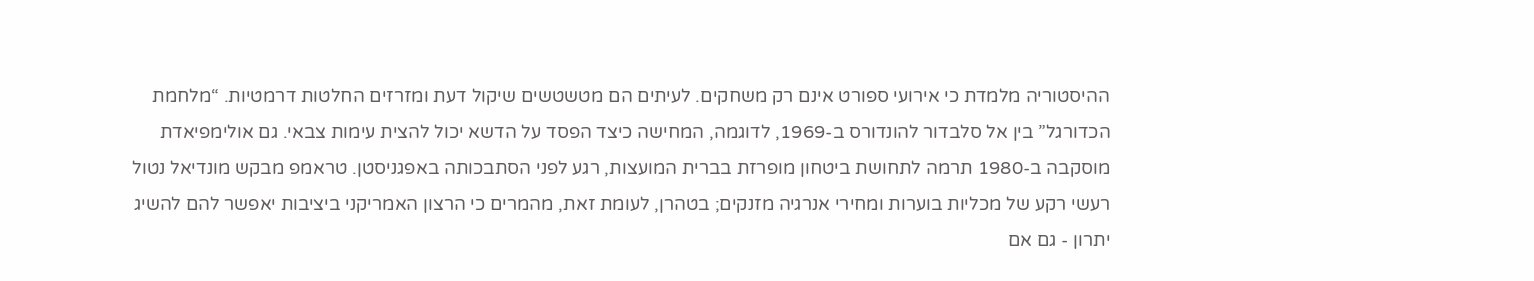ההיסטוריה מלמדת כי אירועי ספורט אינם רק משחקים. לעיתים הם מטשטשים שיקול דעת ומזרזים החלטות דרמטיות. “מלחמת הכדורגל” בין אל סלבדור להונדורס ב-1969, לדוגמה, המחישה כיצד הפסד על הדשא יכול להצית עימות צבאי. גם אולימפיאדת מוסקבה ב-1980 תרמה לתחושת ביטחון מופרזת בברית המועצות, רגע לפני הסתבכותה באפגניסטן. טראמפ מבקש מונדיאל נטול רעשי רקע של מכליות בוערות ומחירי אנרגיה מזנקים; בטהרן, לעומת זאת, מהמרים כי הרצון האמריקני ביציבות יאפשר להם להשיג יתרון - גם אם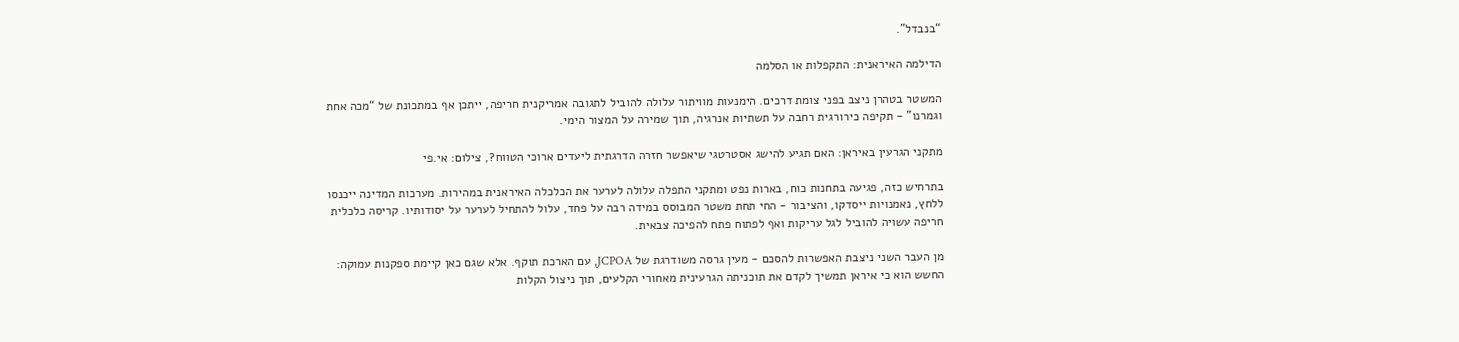“בנבדל”.

הדילמה האיראנית: התקפלות או הסלמה

המשטר בטהרן ניצב בפני צומת דרכים. הימנעות מוויתור עלולה להוביל לתגובה אמריקנית חריפה, ייתכן אף במתכונת של “מכה אחת וגמרנו” - תקיפה כירורגית רחבה על תשתיות אנרגיה, תוך שמירה על המצור הימי.

מתקני הגרעין באיראן: האם תגיע להישג אסטרטגי שיאפשר חזרה הדרגתית ליעדים ארוכי הטווח?, צילום: אי.פי

בתרחיש כזה, פגיעה בתחנות כוח, בארות נפט ומתקני התפלה עלולה לערער את הכלכלה האיראנית במהירות. מערכות המדינה ייכנסו ללחץ, נאמנויות ייסדקו, והציבור - החי תחת משטר המבוסס במידה רבה על פחד, עלול להתחיל לערער על יסודותיו. קריסה כלכלית חריפה עשויה להוביל לגל עריקות ואף לפתוח פתח להפיכה צבאית.

מן העבר השני ניצבת האפשרות להסכם - מעין גרסה משודרגת של JCPOA, עם הארכת תוקף. אלא שגם כאן קיימת ספקנות עמוקה: החשש הוא כי איראן תמשיך לקדם את תוכניתה הגרעינית מאחורי הקלעים, תוך ניצול הקלות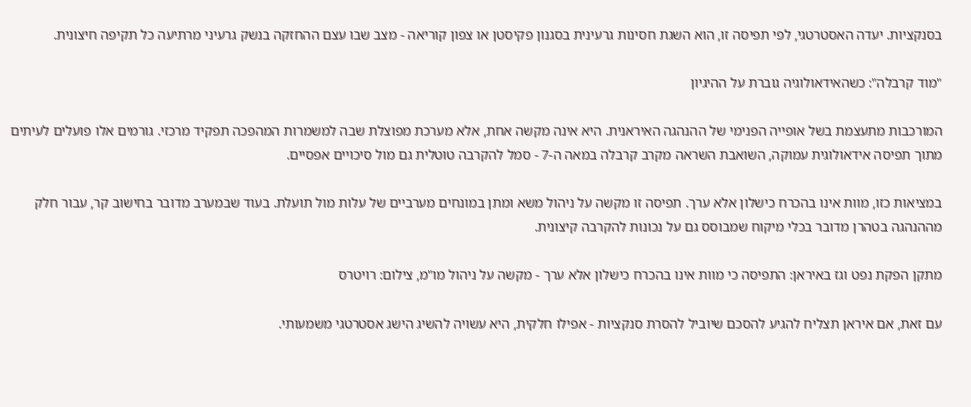בסנקציות. יעדה האסטרטגי, לפי תפיסה זו, הוא השגת חסינות גרעינית בסגנון פקיסטן או צפון קוריאה - מצב שבו עצם ההחזקה בנשק גרעיני מרתיעה כל תקיפה חיצונית.

"מוד קרבלה": כשהאידאולוגיה גוברת על ההיגיון

המורכבות מתעצמת בשל אופייה הפנימי של ההנהגה האיראנית. היא אינה מקשה אחת, אלא מערכת מפוצלת שבה למשמרות המהפכה תפקיד מרכזי. גורמים אלו פועלים לעיתים מתוך תפיסה אידאולוגית עמוקה, השואבת השראה מקרב קרבלה במאה ה-7 - סמל להקרבה טוטלית גם מול סיכויים אפסיים.

במציאות כזו, מוות אינו בהכרח כישלון אלא ערך. תפיסה זו מקשה על ניהול משא ומתן במונחים מערביים של עלות מול תועלת. בעוד שבמערב מדובר בחישוב קר, עבור חלק מההנהגה בטהרן מדובר בכלי מיקוח שמבוסס גם על נכונות להקרבה קיצונית.

מתקן הפקת נפט וגז באיראן: התפיסה כי מוות אינו בהכרח כישלון אלא ערך - מקשה על ניהול מו"מ, צילום: רויטרס

עם זאת, אם איראן תצליח להגיע להסכם שיוביל להסרת סנקציות - אפילו חלקית, היא עשויה להשיג הישג אסטרטגי משמעותי.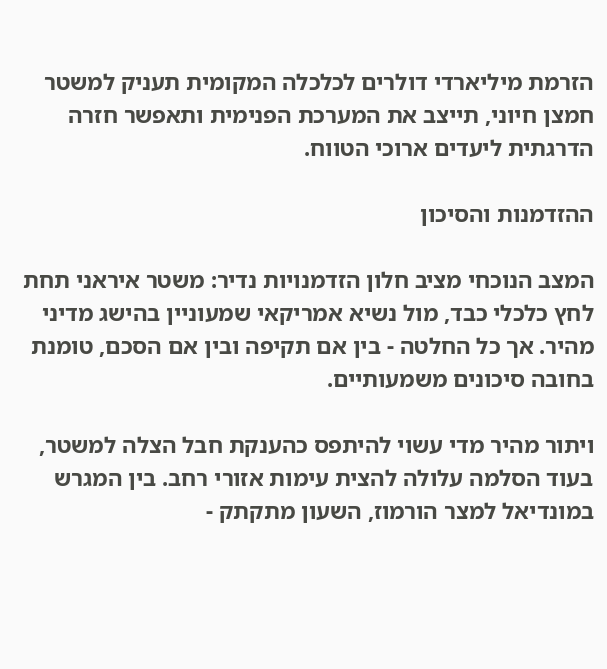הזרמת מיליארדי דולרים לכלכלה המקומית תעניק למשטר חמצן חיוני, תייצב את המערכת הפנימית ותאפשר חזרה הדרגתית ליעדים ארוכי הטווח.

ההזדמנות והסיכון

המצב הנוכחי מציב חלון הזדמנויות נדיר: משטר איראני תחת לחץ כלכלי כבד, מול נשיא אמריקאי שמעוניין בהישג מדיני מהיר. אך כל החלטה - בין אם תקיפה ובין אם הסכם, טומנת בחובה סיכונים משמעותיים.

ויתור מהיר מדי עשוי להיתפס כהענקת חבל הצלה למשטר, בעוד הסלמה עלולה להצית עימות אזורי רחב. בין המגרש במונדיאל למצר הורמוז, השעון מתקתק -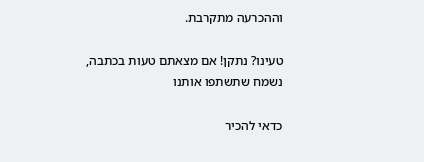וההכרעה מתקרבת.

טעינו? נתקן! אם מצאתם טעות בכתבה, נשמח שתשתפו אותנו

כדאי להכיר